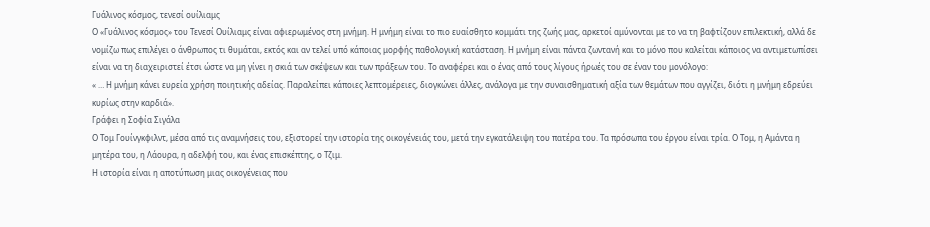Γυάλινος κόσμος, τενεσί ουίλιαμς
Ο «Γυάλινος κόσμος» του Τενεσί Ουίλιαμς είναι αφιερωμένος στη μνήμη. Η μνήμη είναι το πιο ευαίσθητο κομμάτι της ζωής μας, αρκετοί αμύνονται με το να τη βαφτίζουν επιλεκτική, αλλά δε νομίζω πως επιλέγει ο άνθρωπος τι θυμάται, εκτός και αν τελεί υπό κάποιας μορφής παθολογική κατάσταση. Η μνήμη είναι πάντα ζωντανή και το μόνο που καλείται κάποιος να αντιμετωπίσει είναι να τη διαχειριστεί έτσι ώστε να μη γίνει η σκιά των σκέψεων και των πράξεων του. Το αναφέρει και ο ένας από τους λίγους ήρωές του σε έναν του μονόλογο:
« … Η μνήμη κάνει ευρεία χρήση ποιητικής αδείας. Παραλείπει κάποιες λεπτομέρειες, διογκώνει άλλες, ανάλογα με την συναισθηματική αξία των θεμάτων που αγγίζει, διότι η μνήμη εδρεύει κυρίως στην καρδιά».
Γράφει η Σοφία Σιγάλα
Ο Τομ Γουίνγκφιλντ, μέσα από τις αναμνήσεις του, εξιστορεί την ιστορία της οικογένειάς του, μετά την εγκατάλειψη του πατέρα του. Τα πρόσωπα του έργου είναι τρία. Ο Τομ, η Αμάντα η μητέρα του, η Λάουρα, η αδελφή του, και ένας επισκέπτης, ο Τζιμ.
Η ιστορία είναι η αποτύπωση μιας οικογένειας που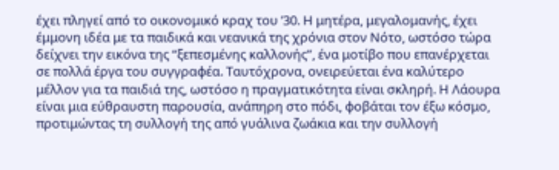έχει πληγεί από το οικονομικό κραχ του ’30. Η μητέρα, μεγαλομανής, έχει έμμονη ιδέα με τα παιδικά και νεανικά της χρόνια στον Νότο, ωστόσο τώρα δείχνει την εικόνα της “ξεπεσμένης καλλονής”, ένα μοτίβο που επανέρχεται σε πολλά έργα του συγγραφέα. Ταυτόχρονα, ονειρεύεται ένα καλύτερο μέλλον για τα παιδιά της, ωστόσο η πραγματικότητα είναι σκληρή. Η Λάουρα είναι μια εύθραυστη παρουσία, ανάπηρη στο πόδι, φοβάται τον έξω κόσμο, προτιμώντας τη συλλογή της από γυάλινα ζωάκια και την συλλογή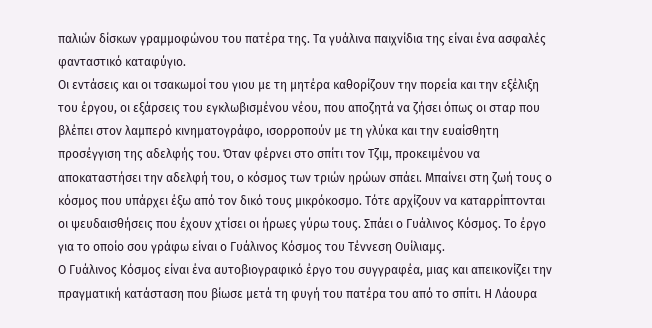παλιών δίσκων γραμμοφώνου του πατέρα της. Τα γυάλινα παιχνίδια της είναι ένα ασφαλές φανταστικό καταφύγιο.
Οι εντάσεις και οι τσακωμοί του γιου με τη μητέρα καθορίζουν την πορεία και την εξέλιξη του έργου, οι εξάρσεις του εγκλωβισμένου νέου, που αποζητά να ζήσει όπως οι σταρ που βλέπει στον λαμπερό κινηματογράφο, ισορροπούν με τη γλύκα και την ευαίσθητη προσέγγιση της αδελφής του. Όταν φέρνει στο σπίτι τον Τζιμ, προκειμένου να αποκαταστήσει την αδελφή του, ο κόσμος των τριών ηρώων σπάει. Μπαίνει στη ζωή τους ο κόσμος που υπάρχει έξω από τον δικό τους μικρόκοσμο. Τότε αρχίζουν να καταρρίπτονται οι ψευδαισθήσεις που έχουν χτίσει οι ήρωες γύρω τους. Σπάει ο Γυάλινος Κόσμος. Το έργο για το οποίο σου γράφω είναι ο Γυάλινος Κόσμος του Τέννεση Ουίλιαμς.
Ο Γυάλινος Κόσμος είναι ένα αυτοβιογραφικό έργο του συγγραφέα, μιας και απεικονίζει την πραγματική κατάσταση που βίωσε μετά τη φυγή του πατέρα του από το σπίτι. Η Λάουρα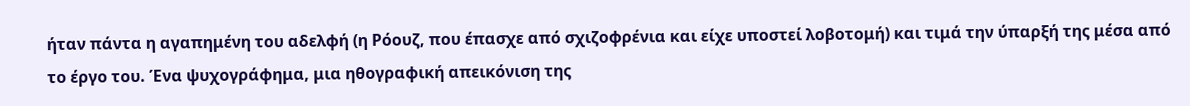ήταν πάντα η αγαπημένη του αδελφή (η Ρόουζ, που έπασχε από σχιζοφρένια και είχε υποστεί λοβοτομή) και τιμά την ύπαρξή της μέσα από το έργο του. Ένα ψυχογράφημα, μια ηθογραφική απεικόνιση της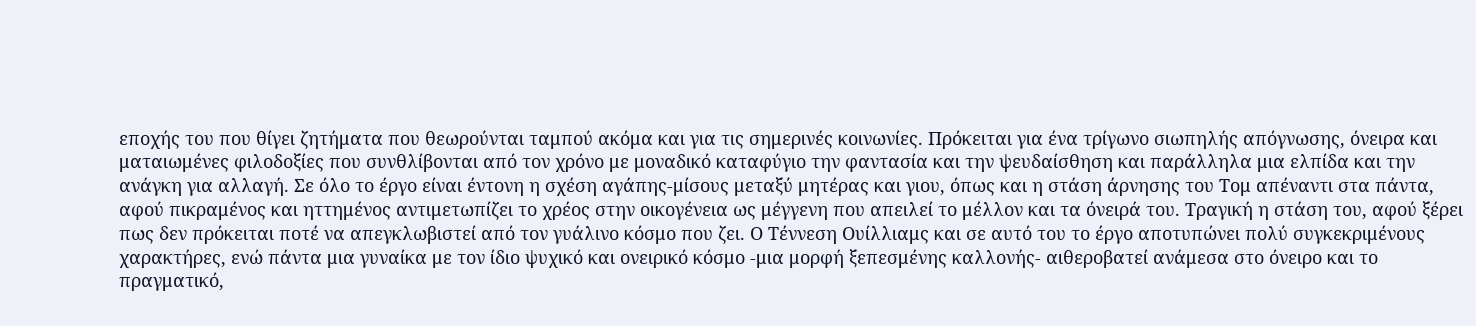εποχής του που θίγει ζητήματα που θεωρούνται ταμπού ακόμα και για τις σημερινές κοινωνίες. Πρόκειται για ένα τρίγωνο σιωπηλής απόγνωσης, όνειρα και ματαιωμένες φιλοδοξίες που συνθλίβονται από τον χρόνο με μοναδικό καταφύγιο την φαντασία και την ψευδαίσθηση και παράλληλα μια ελπίδα και την ανάγκη για αλλαγή. Σε όλο το έργο είναι έντονη η σχέση αγάπης-μίσους μεταξύ μητέρας και γιου, όπως και η στάση άρνησης του Τομ απέναντι στα πάντα, αφού πικραμένος και ηττημένος αντιμετωπίζει το χρέος στην οικογένεια ως μέγγενη που απειλεί το μέλλον και τα όνειρά του. Τραγική η στάση του, αφού ξέρει πως δεν πρόκειται ποτέ να απεγκλωβιστεί από τον γυάλινο κόσμο που ζει. Ο Τέννεση Ουίλλιαμς και σε αυτό του το έργο αποτυπώνει πολύ συγκεκριμένους χαρακτήρες, ενώ πάντα μια γυναίκα με τον ίδιο ψυχικό και ονειρικό κόσμο -μια μορφή ξεπεσμένης καλλονής- αιθεροβατεί ανάμεσα στο όνειρο και το πραγματικό,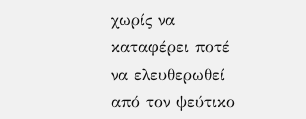χωρίς να καταφέρει ποτέ να ελευθερωθεί από τον ψεύτικο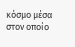κόσμο μέσα στον οποίο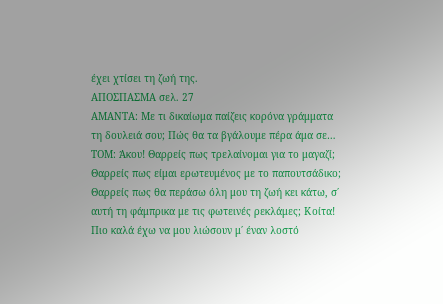έχει χτίσει τη ζωή της.
ΑΠΟΣΠΑΣΜΑ σελ. 27
ΑΜΑΝΤΑ: Με τι δικαίωμα παίζεις κορόνα γράμματα τη δουλειά σου; Πώς θα τα βγάλουμε πέρα άμα σε…
ΤΟΜ: Άκου! Θαρρείς πως τρελαίνομαι για το μαγαζί; Θαρρείς πως είμαι ερωτευμένος με το παπουτσάδικο; Θαρρείς πως θα περάσω όλη μου τη ζωή κει κάτω, σ΄ αυτή τη φάμπρικα με τις φωτεινές ρεκλάμες; Κοίτα! Πιο καλά έχω να μου λιώσουν μ΄ έναν λοστό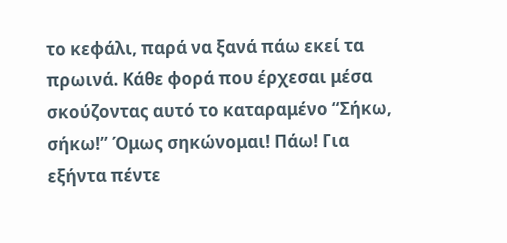το κεφάλι, παρά να ξανά πάω εκεί τα πρωινά. Κάθε φορά που έρχεσαι μέσα σκούζοντας αυτό το καταραμένο “Σήκω, σήκω!” Όμως σηκώνομαι! Πάω! Για εξήντα πέντε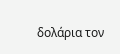δολάρια τον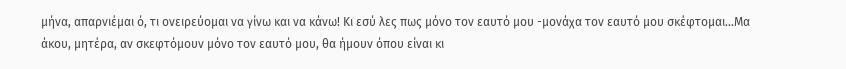μήνα, απαρνιέμαι ό, τι ονειρεύομαι να γίνω και να κάνω! Κι εσύ λες πως μόνο τον εαυτό μου -μονάχα τον εαυτό μου σκέφτομαι…Μα άκου, μητέρα, αν σκεφτόμουν μόνο τον εαυτό μου, θα ήμουν όπου είναι κι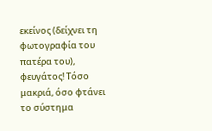εκείνος (δείχνει τη φωτογραφία του πατέρα του), φευγάτος! Τόσο μακριά, όσο φτάνει το σύστημα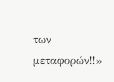των μεταφορών!!»